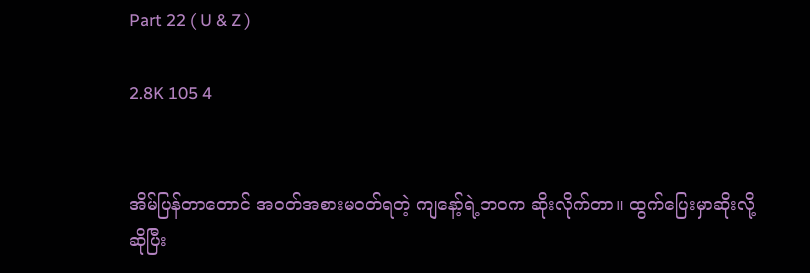Part 22 ( U & Z )

2.8K 105 4


အိမ်ပြန်တာတောင် အဝတ်အစားမဝတ်ရတဲ့ ကျနော့်ရဲ့ဘဝက ဆိုးလိုက်တာ။ ထွက်ပြေးမှာဆိုးလို့ဆိုပြီး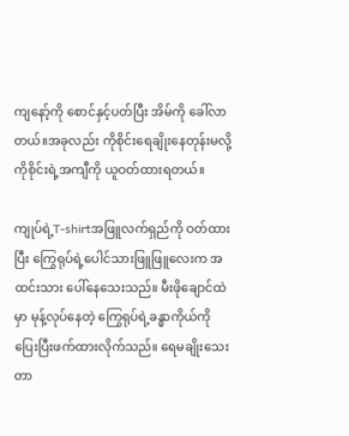ကျနော့်ကို စောင်နှင့်ပတ်ပြီး အိမ်ကို ခေါ်လာတယ်။အခုလည်း ကိုစိုင်းရေချိုးနေတုန်းမလို့
ကိုစိုင်းရဲ့အကျီကို ယူဝတ်ထားရတယ်။

ကျုပ်ရဲ့T-shirtအဖြူလက်ရှည်ကို ဝတ်ထားပြီး ကြွေရုပ်ရဲ့ပေါင်သားဖြူဖြူလေးက အထင်းသား ပေါ်နေသေးသည်။ မီးဖိုချောင်ထဲမှာ မုန့်လုပ်နေတဲ့ ကြွေရုပ်ရဲ့ခန္ဓာကိုယ်ကို ပြေးပြီးဖက်ထားလိုက်သည်။ ရေမချိုးသေးတာ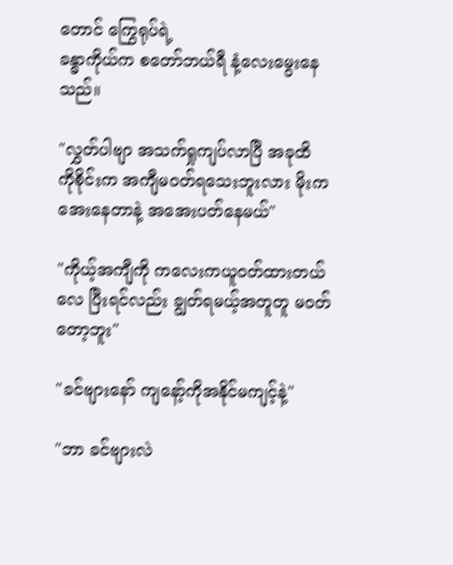တောင် ကြွေရုပ်ရဲ့
ခန္ဓာကိုယ်က စတော်ဘယ်ရီ နံ့လေးမွေးနေသည်။

"လွှတ်ပါဗျာ အသက်ရှုကျပ်လာပြီ အခုထိ
ကိုစိုင်းက အကျီမဝတ်ရသေးဘူးလား မိုးက
အေးနေတာနဲ့ အအေးပတ်နေမယ်"

"ကိုယ့်အကျီကို ကလေးကယူဝတ်ထားတယ် လေ ပြီးရင်လည်း ချွတ်ရမယ့်အတူတူ မဝတ်တော့ဘူး"

"ခင်ဗျားနော် ကျနော့်ကိုအနိုင်မကျင့်နဲ့"

"ဘာ ခင်ဗျားလဲ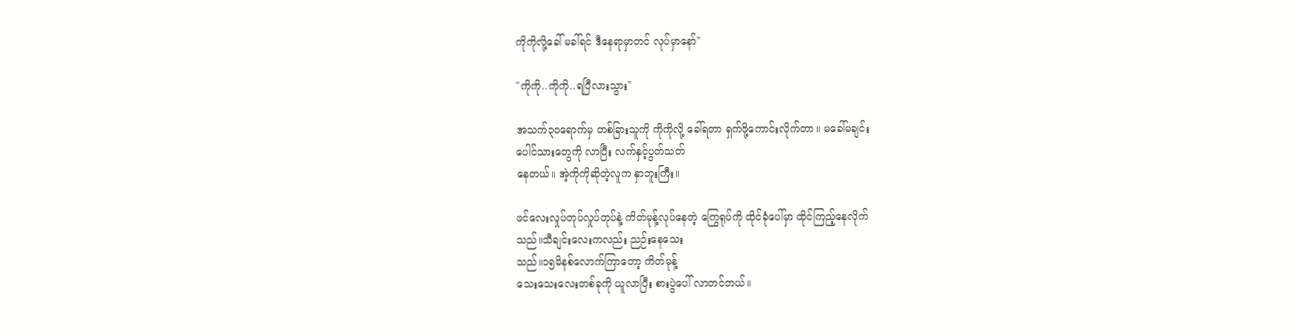ကိုကိုလို့ခေါ် မခါ်ရင် ဒီနေရာမှာတင် လုပ်မှာနော်"

"ကိုကို..ကိုကို..ရပြီလားသွား"

အသက်၃၀ရောက်မှ တစ်ခြားသူကို ကိုကိုလို့ ခေါ်ရတာ ရှက်ဖို့ကောင်းလိုက်တာ။ မခေါ်မချင်း
ပေါင်သားတွေကို လာပြီး လက်နှင့်ပွတ်သတ်
နေတယ်။ အဲ့ကိုကိုဆိုတဲ့လူက နှာဘူးကြီး။

ဖင်လေးလှုပ်တုပ်လှုပ်တုပ်နဲ့ ကိတ်မုန့်လုပ်နေတဲ့ ကြွေရုပ်ကို ထိုင်ခုံပေါ်မှာ ထိုင်ကြည့်နေလိုက်
သည်။သီချင်းလေးကလည်း ညဉ်းနေသေး
သည်။၁၅မိနစ်လောက်ကြာတော့ ကိတ်မုန့်
သေးသေးလေးတစ်ခုကို ယူလာပြီး စားပွဲပေါ် လာတင်တယ်။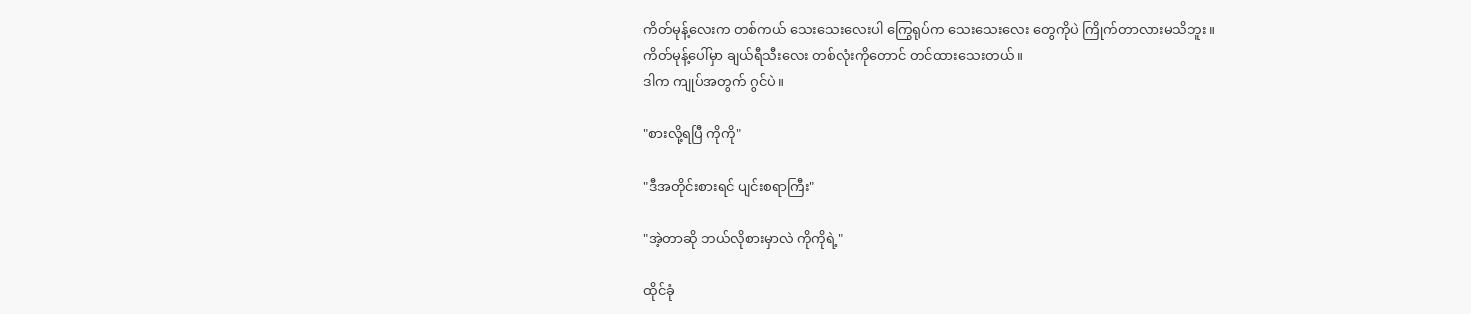ကိတ်မုန့်လေးက တစ်ကယ် သေးသေးလေးပါ ကြွေရုပ်က သေးသေးလေး တွေကိုပဲ ကြိုက်တာလားမသိဘူး။
ကိတ်မုန့်ပေါ်မှာ ချယ်ရီသီးလေး တစ်လုံးကိုတောင် တင်ထားသေးတယ်။
ဒါက ကျုပ်အတွက် ဂွင်ပဲ။

"စားလို့ရပြီ ကိုကို"

"ဒီအတိုင်းစားရင် ပျင်းစရာကြီး"

"အဲ့တာဆို ဘယ်လိုစားမှာလဲ ကိုကိုရဲ့"

ထိုင်ခုံ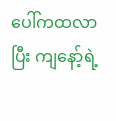ပေါ်ကထလာပြီး ကျနော့်ရဲ့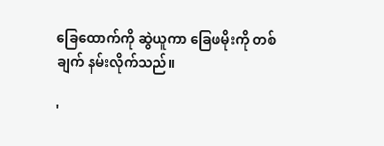ခြေထောက်ကို ဆွဲယူကာ ခြေဖမိုးကို တစ်ချက် နမ်းလိုက်သည်။

'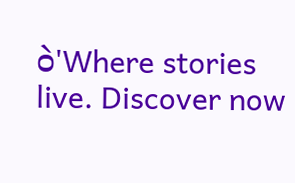ဝဲ'Where stories live. Discover now